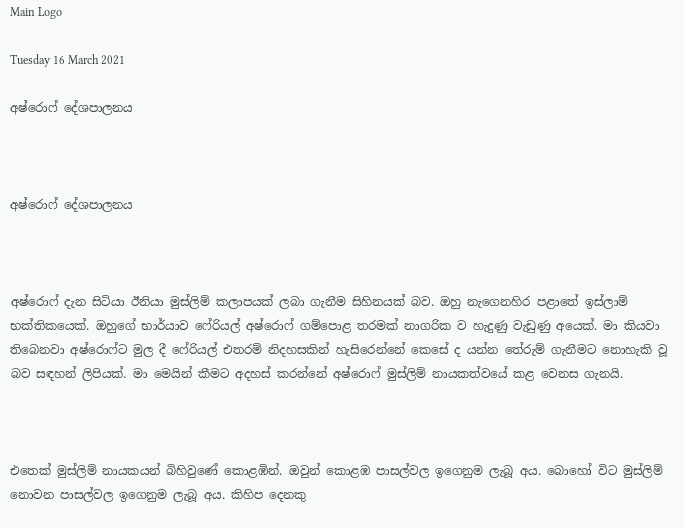Main Logo

Tuesday 16 March 2021

අෂ්රොෆ් දේශපාලනය



අෂ්රොෆ් දේශපාලනය



අෂ්රොෆ් දැන සිටියා ඊනියා මුස්ලිම් කලාපයක් ලබා ගැනීම සිහිනයක් බව. ඔහු නැගෙනහිර පළාතේ ඉස්ලාම් භක්තිකයෙක්. ඔහුගේ භාර්යාව ෆේරියල් අෂ්රොෆ් ගම්පොළ තරමක් නාගරික ව හැදුණු වැඩුණු අයෙක්. මා කියවා තිබෙනවා අෂ්රොෆ්ට මුල දී ෆේරියල් එතරම් නිදහසකින් හැසිරෙන්නේ කෙසේ ද යන්න තේරුම් ගැනීමට නොහැකි වූ බව සඳහන් ලිපියක්. මා මෙයින් කීමට අදහස් කරන්නේ අෂ්රොෆ් මුස්ලිම් නායකත්වයේ කළ වෙනස ගැනයි.



එතෙක් මුස්ලිම් නායකයන් බිහිවුණේ කොළඹින්. ඔවුන් කොළඹ පාසල්වල ඉගෙනුම ලැබූ අය. බොහෝ විට මුස්ලිම් නොවන පාසල්වල ඉගෙනුම ලැබූ අය. කිහිප දෙනකු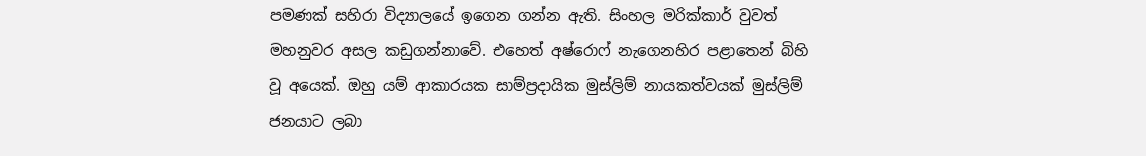පමණක් සහිරා විද්‍යාලයේ ඉගෙන ගන්න ඇති. සිංහල මරික්කාර් වුවත් මහනුවර අසල කඩුගන්නාවේ. එහෙත් අෂ්රොෆ් නැගෙනහිර පළාතෙන් බිහි වූ අයෙක්. ඔහු යම් ආකාරයක සාම්ප්‍රදායික මුස්ලිම් නායකත්වයක් මුස්ලිම් ජනයාට ලබා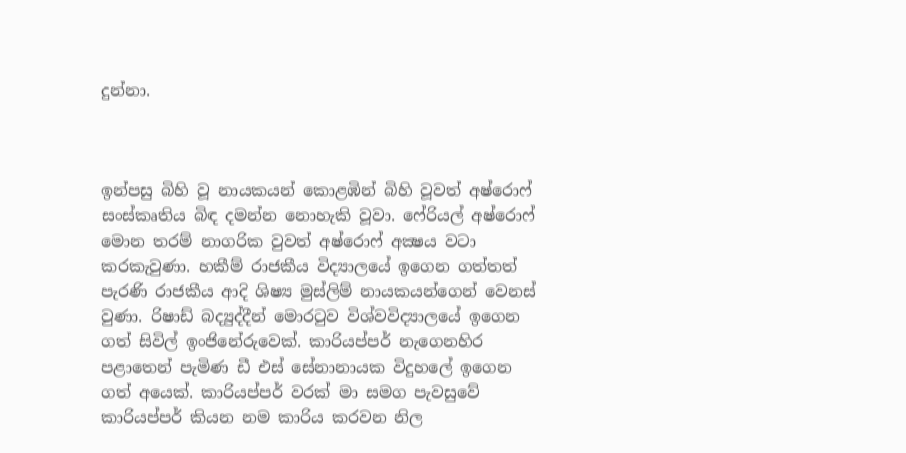දුන්නා.



ඉන්පසු බිහි වූ නායකයන් කොළඹින් බිහි වූවත් අෂ්රොෆ් සංස්කෘතිය බිඳ දමන්න නොහැකි වූවා. ෆේරියල් අෂ්රොෆ් මොන තරම් නාගරික වුවත් අෂ්රොෆ් අක්‍ෂය වටා කරකැවුණා. හකීම් රාජකීය විද්‍යාලයේ ඉගෙන ගත්තත් පැරණි රාජකීය ආදි ශිෂ්‍ය මුස්ලිම් නායකයන්ගෙන් වෙනස් වුණා. රිෂාඩ් බද්‍යුද්දීන් මොරටුව විශ්වවිද්‍යාලයේ ඉගෙන ගත් සිවිල් ඉංජිනේරුවෙක්. කාරියප්පර් නැගෙනහිර පළාතෙන් පැමිණ ඩී එස් සේනානායක විදුහලේ ඉගෙන ගත් අයෙක්. කාරියප්පර් වරක් මා සමග පැවසුවේ කාරියප්පර් කියන නම කාරිය කරවන නිල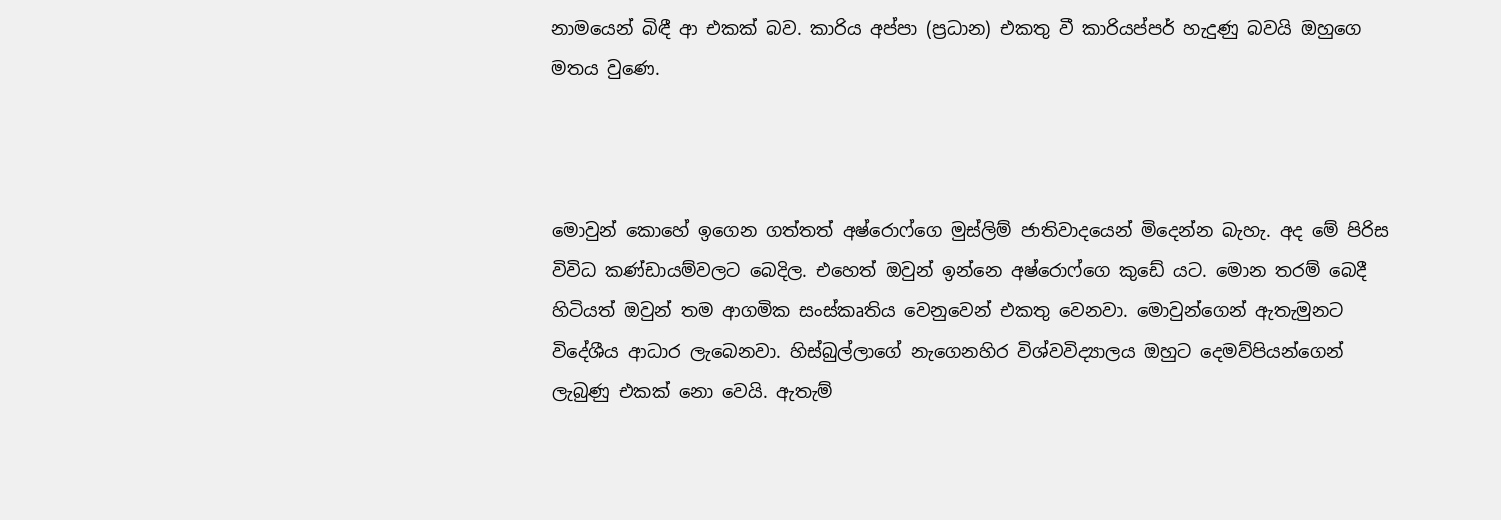නාමයෙන් බිඳී ආ එකක් බව. කාරිය අප්පා (ප්‍රධාන) එකතු වී කාරියප්පර් හැදුණු බවයි ඔහුගෙ මතය වුණෙ.



මොවුන් කොහේ ඉගෙන ගත්තත් අෂ්රොෆ්ගෙ මුස්ලිම් ජාතිවාදයෙන් මිදෙන්න බැහැ. අද මේ පිරිස විවිධ කණ්ඩායම්වලට බෙදිල. එහෙත් ඔවුන් ඉන්නෙ අෂ්රොෆ්ගෙ කුඩේ යට. මොන තරම් බෙදී හිටියත් ඔවුන් තම ආගමික සංස්කෘතිය වෙනුවෙන් එකතු වෙනවා. මොවුන්ගෙන් ඇතැමුනට විදේශීය ආධාර ලැබෙනවා. හිස්බුල්ලාගේ නැගෙනහිර විශ්වවිද්‍යාලය ඔහුට දෙමව්පියන්ගෙන් ලැබුණු එකක් නො වෙයි. ඇතැම්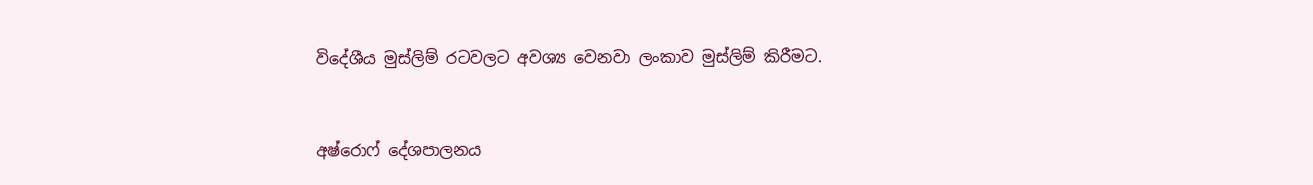විදේශීය මුස්ලිම් රටවලට අවශ්‍ය වෙනවා ලංකාව මුස්ලිම් කිරීමට.



අෂ්රොෆ් දේශපාලනය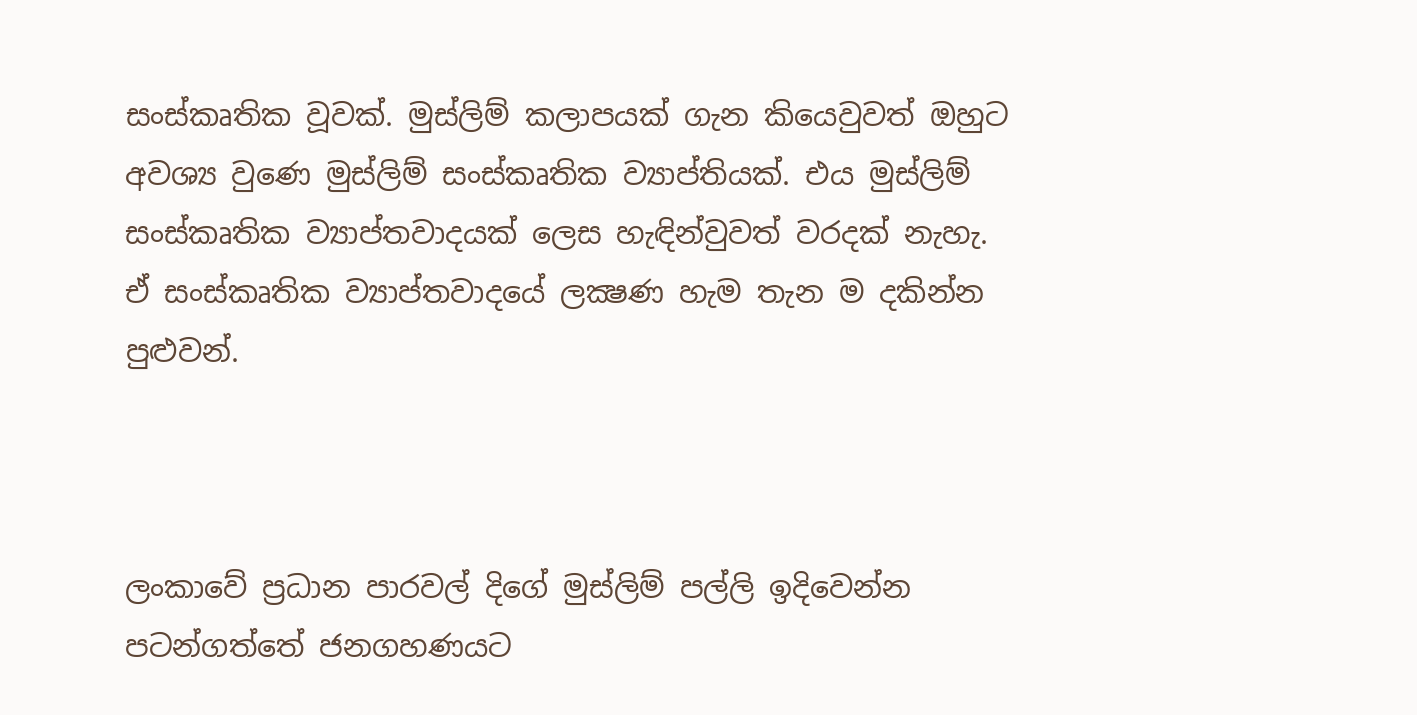සංස්කෘතික වූවක්. මුස්ලිම් කලාපයක් ගැන කියෙවුවත් ඔහුට අවශ්‍ය වුණෙ මුස්ලිම් සංස්කෘතික ව්‍යාප්තියක්. එය මුස්ලිම් සංස්කෘතික ව්‍යාප්තවාදයක් ලෙස හැඳින්වුවත් වරදක් නැහැ. ඒ සංස්කෘතික ව්‍යාප්තවාදයේ ලක්‍ෂණ හැම තැන ම දකින්න පුළුවන්.



ලංකාවේ ප්‍රධාන පාරවල් දිගේ මුස්ලිම් පල්ලි ඉදිවෙන්න පටන්ගත්තේ ජනගහණයට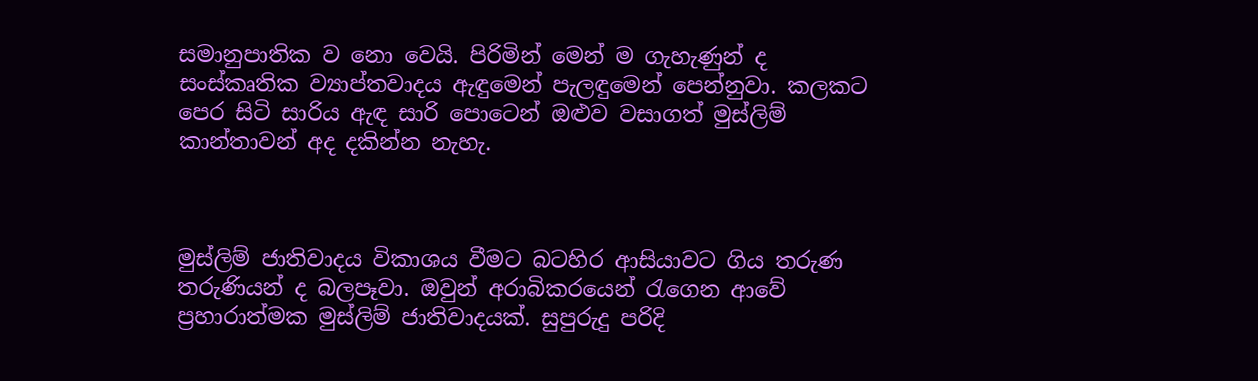සමානුපාතික ව නො වෙයි. පිරිමින් මෙන් ම ගැහැණුන් ද සංස්කෘතික ව්‍යාප්තවාදය ඇඳුමෙන් පැලඳුමෙන් පෙන්නුවා. කලකට පෙර සිටි සාරිය ඇඳ සාරි පොටෙන් ඔළුව වසාගත් මුස්ලිම් කාන්තාවන් අද දකින්න නැහැ.



මුස්ලිම් ජාතිවාදය විකාශය වීමට බටහිර ආසියාවට ගිය තරුණ තරුණියන් ද බලපෑවා. ඔවුන් අරාබිකරයෙන් රැගෙන ආවේ ප්‍රහාරාත්මක මුස්ලිම් ජාතිවාදයක්. සුපුරුදු පරිදි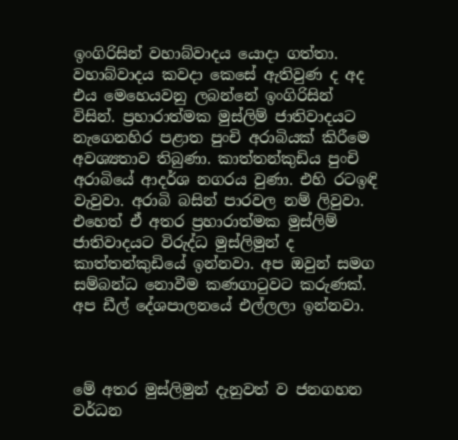ඉංගිරිසින් වහාබ්වාදය යොදා ගත්තා. වහාබ්වාදය කවදා කෙසේ ඇතිවුණ ද අද එය මෙහෙයවනු ලබන්නේ ඉංගිරිසින් විසින්. ප්‍රහාරාත්මක මුස්ලිම් ජාතිවාදයට නැගෙනහිර පළාත පුංචි අරාබියක් කිරීමෙ අවශ්‍යතාව තිබුණා. කාත්තන්කුඩිය පුංචි අරාබියේ ආදර්ශ නගරය වුණා. එහි රටඉඳි වැවුවා. අරාබි බසින් පාරවල නම් ලිවුවා. එහෙත් ඒ අතර ප්‍රහාරාත්මක මුස්ලිම් ජාතිවාදයට විරුද්ධ මුස්ලිමුන් ද කාත්තන්කුඩියේ ඉන්නවා. අප ඔවුන් සමග සම්බන්ධ නොවීම කණගාටුවට කරුණක්. අප ඩීල් දේශපාලනයේ එල්ලලා ඉන්නවා.



මේ අතර මුස්ලිමුන් දැනුවත් ව ජනගහන වර්ධන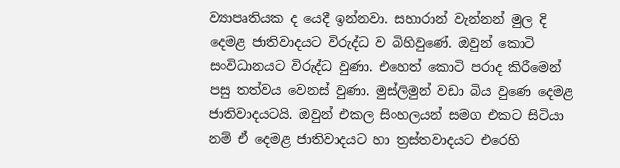ව්‍යාපෘතියක ද යෙදී ඉන්නවා. සහාරාන් වැන්නන් මුල දි දෙමළ ජාතිවාදයට විරුද්ධ ව බිහිවුණේ. ඔවුන් කොටි සංවිධානයට විරුද්ධ වුණා. එහෙත් කොටි පරාද කිරීමෙන් පසු තත්වය වෙනස් වුණා. මුස්ලිමුන් වඩා බිය වුණෙ දෙමළ ජාතිවාදයටයි. ඔවුන් එකල සිංහලයන් සමග එකට සිටියා නම් ඒ දෙමළ ජාතිවාදයට හා ත්‍රස්තවාදයට එරෙහි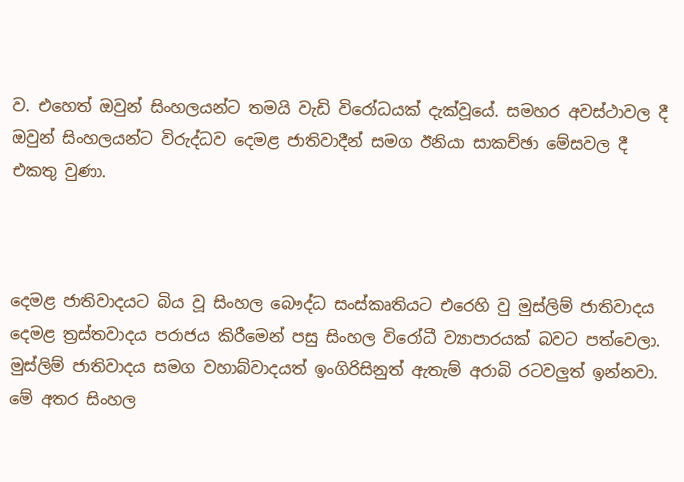ව. එහෙත් ඔවුන් සිංහලයන්ට තමයි වැඩි විරෝධයක් දැක්වූයේ. සමහර අවස්ථාවල දී ඔවුන් සිංහලයන්ට විරුද්ධව දෙමළ ජාතිවාදීන් සමග ඊනියා සාකච්ඡා මේසවල දී එකතු වුණා.



දෙමළ ජාතිවාදයට බිය වූ සිංහල බෞද්ධ සංස්කෘතියට එරෙහි වු මුස්ලිම් ජාතිවාදය දෙමළ ත්‍රස්තවාදය පරාජය කිරීමෙන් පසු සිංහල විරෝධී ව්‍යාපාරයක් බවට පත්වෙලා. මුස්ලිම් ජාතිවාදය සමග වහාබ්වාදයත් ඉංගිරිසිනුත් ඇතැම් අරාබි රටවලුත් ඉන්නවා. මේ අතර සිංහල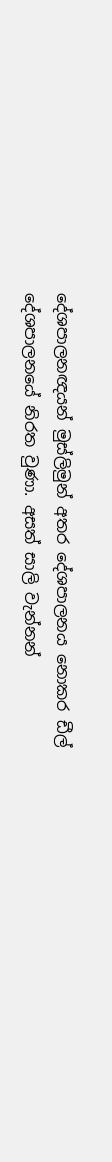දේශපාලනඥයන් මුස්ලිමුන් අතර දේශපාලනය නොකර ඩීල් දේශපාලනයේ නිරත වුණා. අසත් සාලි වැන්නන්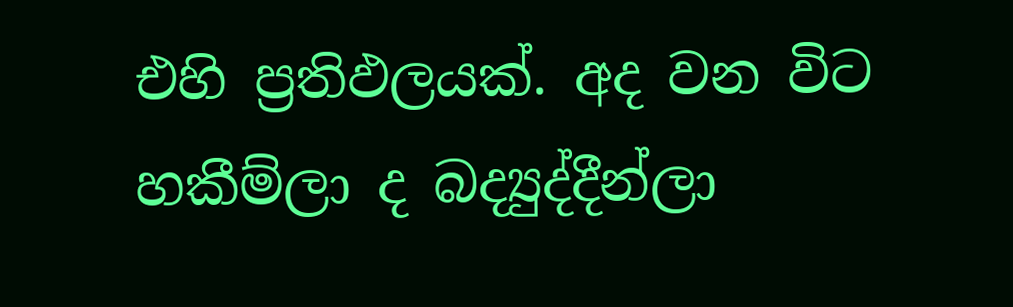එහි ප්‍රතිඵලයක්. අද වන විට හකීම්ලා ද බද්‍යුද්දීන්ලා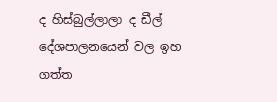ද හිස්බුල්ලාලා ද ඩීල් දේශපාලනයෙන් වල ඉහ ගත්ත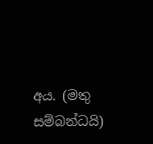අය. (මතු සම්බන්ධයි)